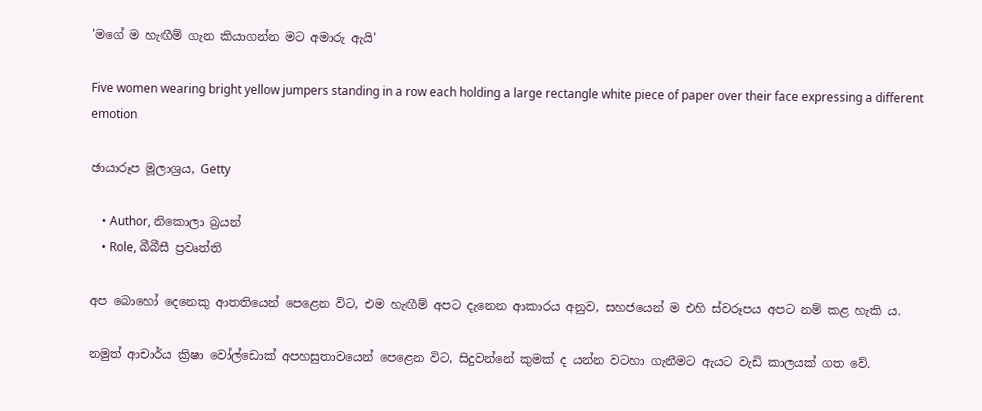'මගේ ම හැඟීම් ගැන කියාගන්න මට අමාරු ඇයි'

Five women wearing bright yellow jumpers standing in a row each holding a large rectangle white piece of paper over their face expressing a different emotion

ඡායාරූප මූලාශ්‍රය, Getty

    • Author, නිකොලා බ්‍රයන්
    • Role, බීබීසී ප්‍රවෘත්ති

අප බොහෝ දෙනෙකු ආතතියෙන් පෙළෙන විට, එම හැඟීම් අපට දැනෙන ආකාරය අනුව, සහජයෙන් ම එහි ස්වරූපය අපට නම් කළ හැකි ය.

නමුත් ආචාර්ය ක්‍රිෂා වෝල්ඩොක් අපහසුතාවයෙන් පෙළෙන විට, සිදුවන්නේ කුමක් ද යන්න වටහා ගැනීමට ඇයට වැඩි කාලයක් ගත වේ.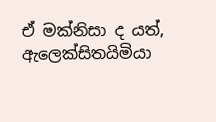ඒ මක්නිසා ද යත්, ඇලෙක්සිතයිමියා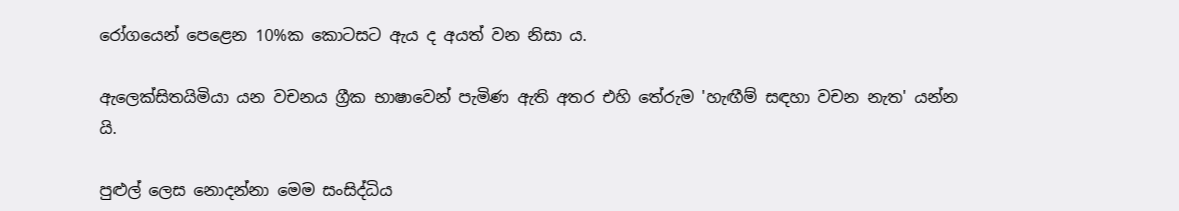රෝගයෙන් පෙළෙන 10%ක කොටසට ඇය ද අයත් වන නිසා ය.

ඇලෙක්සිතයිමියා යන වචනය ග්‍රීක භාෂාවෙන් පැමිණ ඇති අතර එහි තේරුම 'හැඟීම් සඳහා වචන නැත' යන්න යි.

පුළුල් ලෙස නොදන්නා මෙම සංසිද්ධිය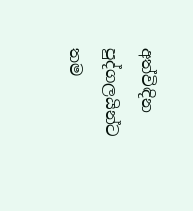අත්විඳින පුද්ගලයින්ට තම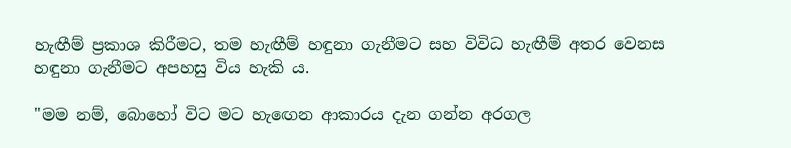හැඟීම් ප්‍රකාශ කිරීමට, තම හැඟීම් හඳුනා ගැනීමට සහ විවිධ හැඟීම් අතර වෙනස හඳුනා ගැනීමට අපහසු විය හැකි ය.

"මම නම්, බොහෝ විට මට හැඟෙන ආකාරය දැන ගන්න අරගල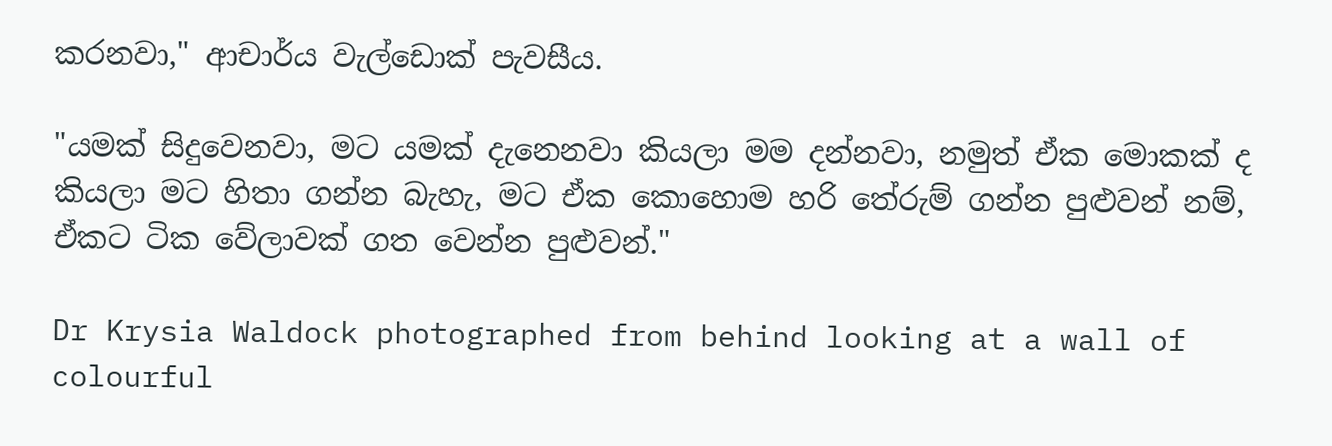කරනවා," ආචාර්ය වැල්ඩොක් පැවසීය.

"යමක් සිදුවෙනවා, මට යමක් දැනෙනවා කියලා මම දන්නවා, නමුත් ඒක මොකක් ද කියලා මට හිතා ගන්න බැහැ, මට ඒක කොහොම හරි තේරුම් ගන්න පුළුවන් නම්, ඒකට ටික වේලාවක් ගත වෙන්න පුළුවන්."

Dr Krysia Waldock photographed from behind looking at a wall of colourful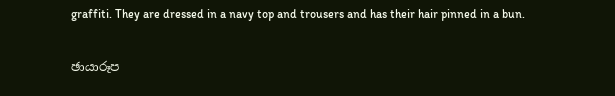graffiti. They are dressed in a navy top and trousers and has their hair pinned in a bun.

ඡායාරූප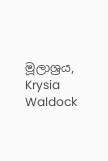මූලාශ්‍රය, Krysia Waldock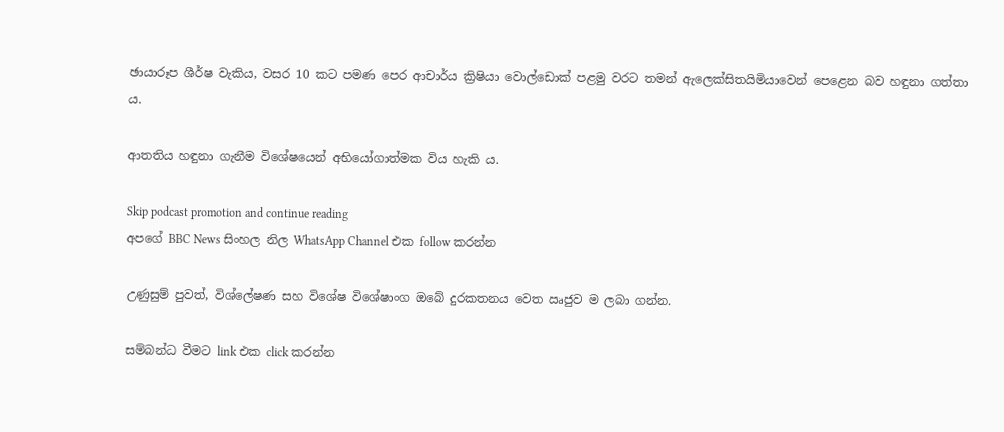ඡායාරූප ශීර්ෂ වැකිය, වසර 10 කට පමණ පෙර ආචාර්ය ක්‍රිෂියා වොල්ඩොක් පළමු වරට තමන් ඇලෙක්සිතයිමියාවෙන් පෙළෙන බව හඳුනා ගත්තා ය.

ආතතිය හඳුනා ගැනීම විශේෂයෙන් අභියෝගාත්මක විය හැකි ය.

Skip podcast promotion and continue reading
අපගේ BBC News සිංහල නිල WhatsApp Channel එක follow කරන්න

උණුසුම් පුවත්, විශ්ලේෂණ සහ විශේෂ විශේෂාංග ඔබේ දුරකතනය වෙත ඍජුව ම ලබා ගන්න.

සම්බන්ධ වීමට link එක click කරන්න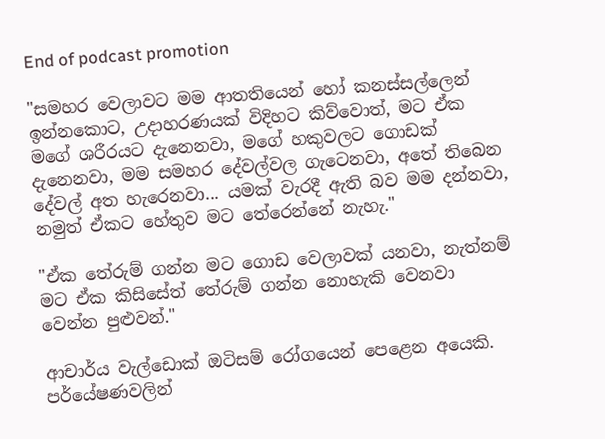End of podcast promotion

"සමහර වෙලාවට මම ආතතියෙන් හෝ කනස්සල්ලෙන් ඉන්නකොට, උදාහරණයක් විදිහට කිව්වොත්, මට ඒක මගේ ශරීරයට දැනෙනවා, මගේ හකුවලට ගොඩක් දැනෙනවා, මම සමහර දේවල්වල ගැටෙනවා, අතේ තිබෙන දේවල් අත හැරෙනවා... යමක් වැරදී ඇති බව මම දන්නවා, නමුත් ඒකට හේතුව මට තේරෙන්නේ නැහැ."

"ඒක තේරුම් ගන්න මට ගොඩ වෙලාවක් යනවා, නැත්නම් මට ඒක කිසිසේත් තේරුම් ගන්න නොහැකි වෙනවා වෙන්න පුළුවන්."

ආචාර්ය වැල්ඩොක් ඔටිසම් රෝගයෙන් පෙළෙන අයෙකි. පර්යේෂණවලින්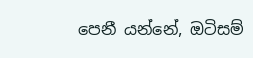පෙනී යන්නේ, ඔටිසම්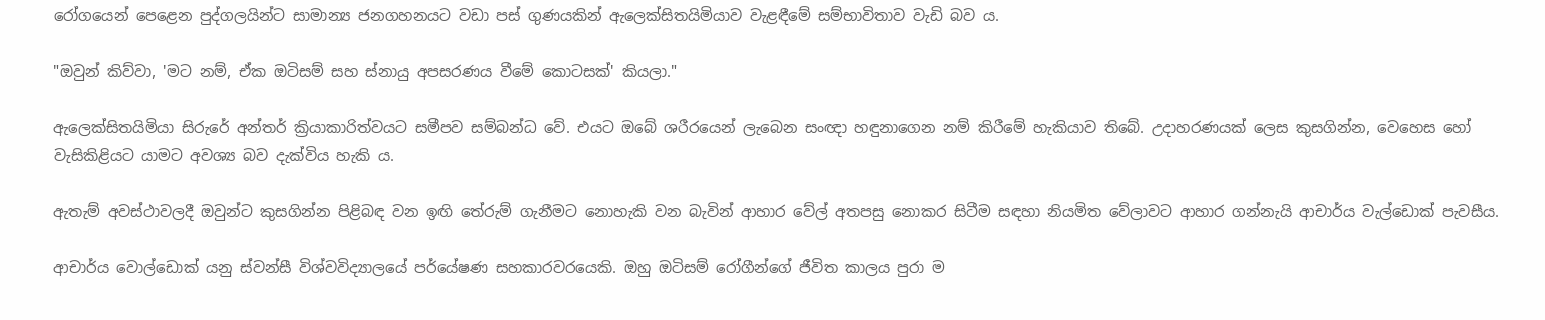රෝගයෙන් පෙළෙන පුද්ගලයින්ට සාමාන්‍ය ජනගහනයට වඩා පස් ගුණයකින් ඇලෙක්සිතයිමියාව වැළඳීමේ සම්භාවිතාව වැඩි බව ය.

"ඔවුන් කිව්වා, 'මට නම්, ඒක ඔටිසම් සහ ස්නායු අපසරණය වීමේ කොටසක්' කියලා."

ඇලෙක්සිතයිමියා සිරුරේ අන්තර් ක්‍රියාකාරිත්වයට සමීපව සම්බන්ධ වේ. එයට ඔබේ ශරීරයෙන් ලැබෙන සංඥා හඳුනාගෙන නම් කිරීමේ හැකියාව තිබේ. උදාහරණයක් ලෙස කුසගින්න, වෙහෙස හෝ වැසිකිළියට යාමට අවශ්‍ය බව දැක්විය හැකි ය.

ඇතැම් අවස්ථාවලදී ඔවුන්ට කුසගින්න පිළිබඳ වන ඉඟි තේරුම් ගැනීමට නොහැකි වන බැවින් ආහාර වේල් අතපසු නොකර සිටීම සඳහා නියමිත වේලාවට ආහාර ගන්නැයි ආචාර්ය වැල්ඩොක් පැවසීය.

ආචාර්ය වොල්ඩොක් යනු ස්වන්සී විශ්වවිද්‍යාලයේ පර්යේෂණ සහකාරවරයෙකි. ඔහු ඔටිසම් රෝගීන්ගේ ජීවිත කාලය පුරා ම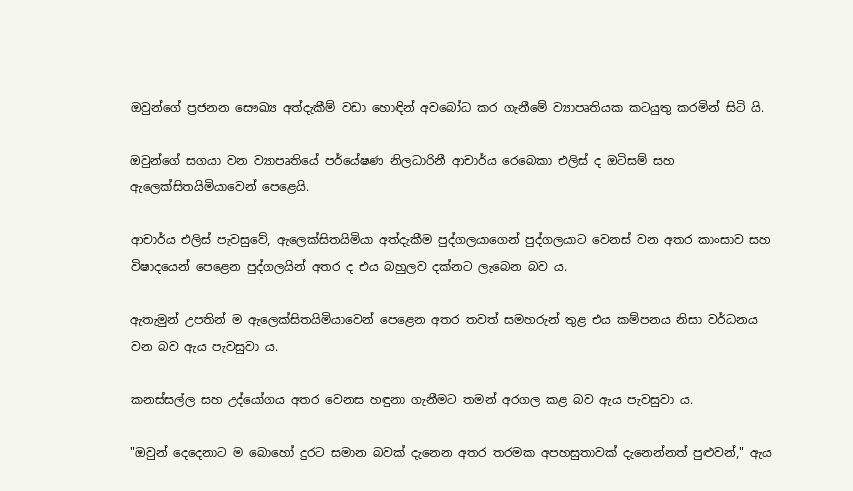ඔවුන්ගේ ප්‍රජනන සෞඛ්‍ය අත්දැකීම් වඩා හොඳින් අවබෝධ කර ගැනීමේ ව්‍යාපෘතියක කටයුතු කරමින් සිටි යි.

ඔවුන්ගේ සගයා වන ව්‍යාපෘතියේ පර්යේෂණ නිලධාරිනී ආචාර්ය රෙබෙකා එලිස් ද ඔටිසම් සහ ඇලෙක්සිතයිමියාවෙන් පෙළෙයි.

ආචාර්ය එලිස් පැවසුවේ, ඇලෙක්සිතයිමියා අත්දැකීම පුද්ගලයාගෙන් පුද්ගලයාට වෙනස් වන අතර කාංසාව සහ විෂාදයෙන් පෙළෙන පුද්ගලයින් අතර ද එය බහුලව දක්නට ලැබෙන බව ය.

ඇතැමුන් උපතින් ම ඇලෙක්සිතයිමියාවෙන් පෙළෙන අතර තවත් සමහරුන් තුළ එය කම්පනය නිසා වර්ධනය වන බව ඇය පැවසුවා ය.

කනස්සල්ල සහ උද්යෝගය අතර වෙනස හඳුනා ගැනීමට තමන් අරගල කළ බව ඇය පැවසුවා ය.

"ඔවුන් දෙදෙනාට ම බොහෝ දුරට සමාන බවක් දැනෙන අතර තරමක අපහසුතාවක් දැනෙන්නත් පුළුවන්," ඇය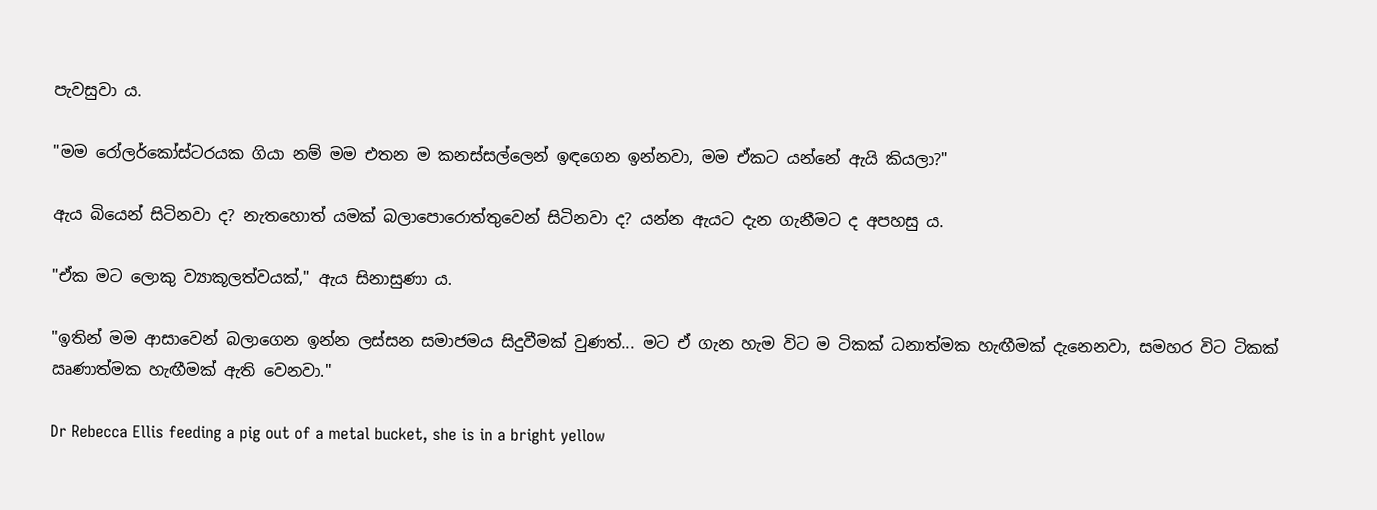පැවසුවා ය.

"මම රෝලර්කෝස්ටරයක ගියා නම් මම එතන ම කනස්සල්ලෙන් ඉඳගෙන ඉන්නවා, මම ඒකට යන්නේ ඇයි කියලා?"

ඇය බියෙන් සිටිනවා ද? නැතහොත් යමක් බලාපොරොත්තුවෙන් සිටිනවා ද? යන්න ඇයට දැන ගැනීමට ද අපහසු ය.

"ඒක මට ලොකු ව්‍යාකූලත්වයක්," ඇය සිනාසුණා ය.

"ඉතින් මම ආසාවෙන් බලාගෙන ඉන්න ලස්සන සමාජමය සිදුවීමක් වුණත්... මට ඒ ගැන හැම විට ම ටිකක් ධනාත්මක හැඟීමක් දැනෙනවා, සමහර විට ටිකක් ඍණාත්මක හැඟීමක් ඇති වෙනවා."

Dr Rebecca Ellis feeding a pig out of a metal bucket, she is in a bright yellow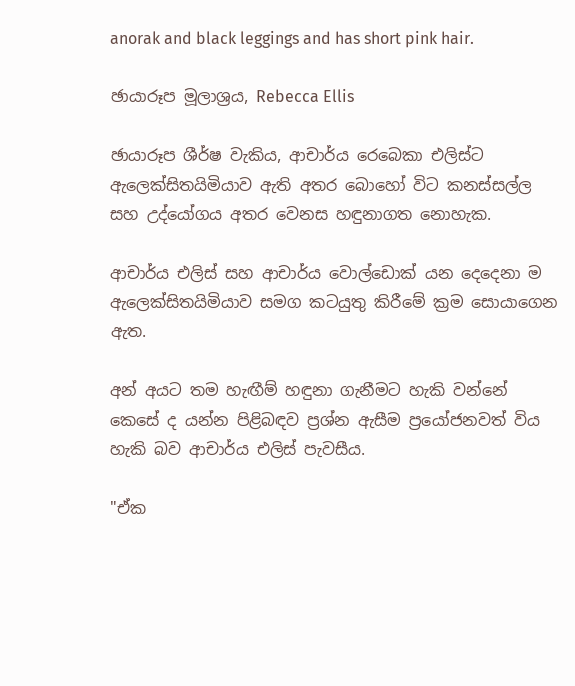anorak and black leggings and has short pink hair.

ඡායාරූප මූලාශ්‍රය, Rebecca Ellis

ඡායාරූප ශීර්ෂ වැකිය, ආචාර්ය රෙබෙකා එලිස්ට ඇලෙක්සිතයිමියාව ඇති අතර බොහෝ විට කනස්සල්ල සහ උද්යෝගය අතර වෙනස හඳුනාගත නොහැක.

ආචාර්ය එලිස් සහ ආචාර්ය වොල්ඩොක් යන දෙදෙනා ම ඇලෙක්සිතයිමියාව සමග කටයුතු කිරීමේ ක්‍රම සොයාගෙන ඇත.

අන් අයට තම හැඟීම් හඳුනා ගැනීමට හැකි වන්නේ කෙසේ ද යන්න පිළිබඳව ප්‍රශ්න ඇසීම ප්‍රයෝජනවත් විය හැකි බව ආචාර්ය එලිස් පැවසීය.

"ඒක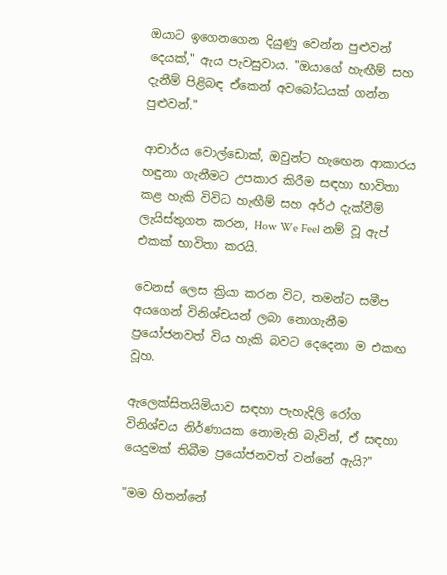ඔයාට ඉගෙනගෙන දියුණු වෙන්න පුළුවන් දෙයක්," ඇය පැවසුවාය. "ඔයාගේ හැඟීම් සහ දැනීම් පිළිබඳ ඒකෙන් අවබෝධයක් ගන්න පුළුවන්."

ආචාර්ය වොල්ඩොක්, ඔවුන්ට හැඟෙන ආකාරය හඳුනා ගැනීමට උපකාර කිරීම සඳහා භාවිතා කළ හැකි විවිධ හැඟීම් සහ අර්ථ දැක්වීම් ලැයිස්තුගත කරන, How We Feel නම් වූ ඇප් එකක් භාවිතා කරයි.

වෙනස් ලෙස ක්‍රියා කරන විට, තමන්ට සමීප අයගෙන් විනිශ්චයන් ලබා නොගැනීම ප්‍රයෝජනවත් විය හැකි බවට දෙදෙනා ම එකඟ වූහ.

ඇලෙක්සිතයිමියාව සඳහා පැහැදිලි රෝග විනිශ්චය නිර්ණායක නොමැති බැවින්, ඒ සඳහා යෙදුමක් තිබීම ප්‍රයෝජනවත් වන්නේ ඇයි?"

"මම හිතන්නේ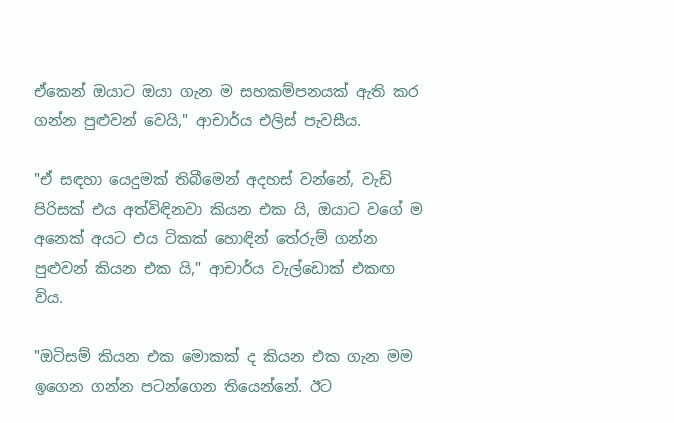ඒකෙන් ඔයාට ඔයා ගැන ම සහකම්පනයක් ඇති කර ගන්න පුළුවන් වෙයි," ආචාර්ය එලිස් පැවසීය.

"ඒ සඳහා යෙදුමක් තිබීමෙන් අදහස් වන්නේ, වැඩි පිරිසක් එය අත්විඳිනවා කියන එක යි, ඔයාට වගේ ම අනෙක් අයට එය ටිකක් හොඳින් තේරුම් ගන්න පුළුවන් කියන එක යි," ආචාර්ය වැල්ඩොක් එකඟ විය.

"ඔටිසම් කියන එක මොකක් ද කියන එක ගැන මම ඉගෙන ගන්න පටන්ගෙන තියෙන්නේ. ඊට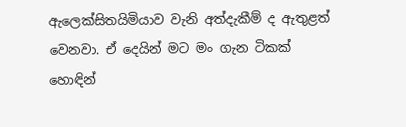ඇලෙක්සිතයිමියාව වැනි අත්දැකීම් ද ඇතුළත් වෙනවා. ඒ දෙයින් මට මං ගැන ටිකක් හොඳින්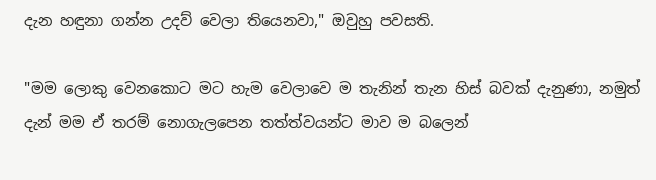දැන හඳුනා ගන්න උදව් වෙලා තියෙනවා," ඔවුහු පවසති.

"මම ලොකු වෙනකොට මට හැම වෙලාවෙ ම තැනින් තැන හිස් බවක් දැනුණා, නමුත් දැන් මම ඒ තරම් නොගැලපෙන තත්ත්වයන්ට මාව ම බලෙන්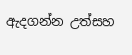ඇදගන්න උත්සහ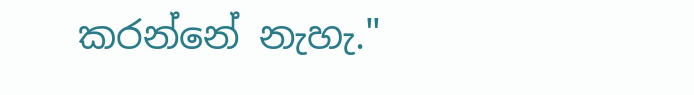කරන්නේ නැහැ."